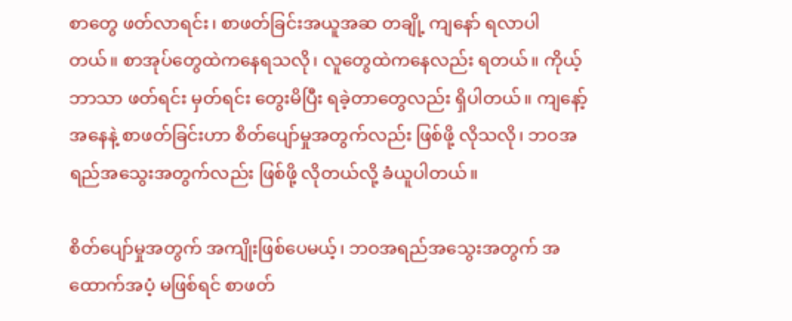စာတွေ ဖတ်လာရင်း၊ စာဖတ်ခြင်းအယူအဆ တချို့ ကျနော် ရလာပါတယ်။ စာအုပ်တွေထဲကနေရသလို၊ လူတွေထဲကနေလည်း ရတယ်။ ကိုယ့်ဘာသာ ဖတ်ရင်း မှတ်ရင်း တွေးမိပြီး ရခဲ့တာတွေလည်း ရှိပါတယ်။ ကျနော့်အနေနဲ့ စာဖတ်ခြင်းဟာ စိတ်ပျော်မှုအတွက်လည်း ဖြစ်ဖို့ လိုသလို၊ ဘဝအရည်အသွေးအတွက်လည်း ဖြစ်ဖို့ လိုတယ်လို့ ခံယူပါတယ်။

စိတ်ပျော်မှုအတွက် အကျိုးဖြစ်ပေမယ့်၊ ဘဝအရည်အသွေးအတွက် အထောက်အပံ့ မဖြစ်ရင် စာဖတ်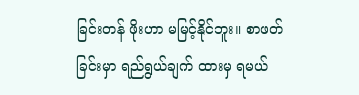ခြင်းတန် ဖိုးဟာ မမြင့်နိုင်ဘူး။ စာဖတ်ခြင်းမှာ ရည်ရွယ်ချက် ထားမှ ရမယ်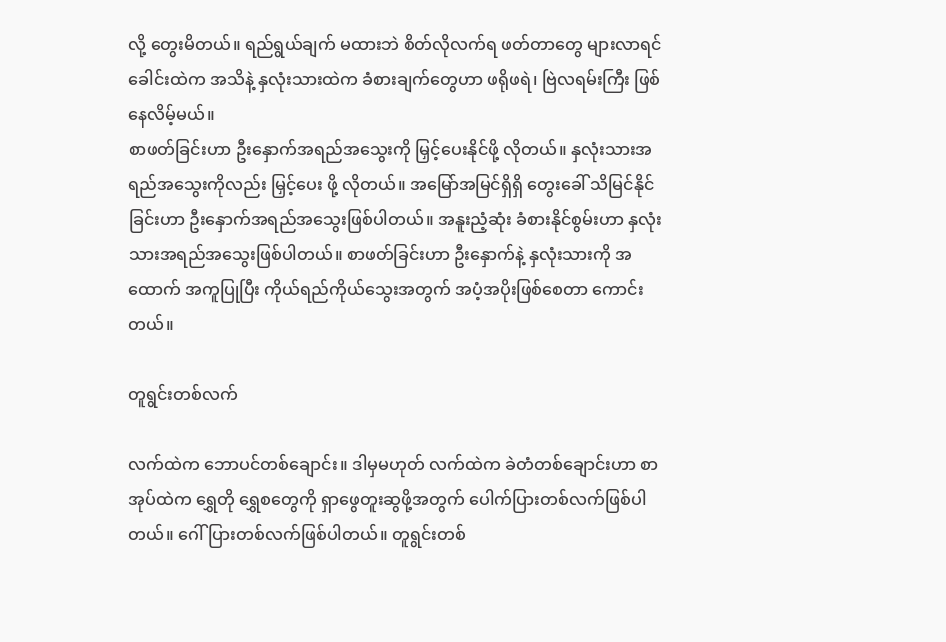လို့ တွေးမိတယ်။ ရည်ရွယ်ချက် မထားဘဲ စိတ်လိုလက်ရ ဖတ်တာတွေ များလာရင် ခေါင်းထဲက အသိနဲ့ နှလုံးသားထဲက ခံစားချက်တွေဟာ ဖရိုဖရဲ၊ ဗြဲလရမ်းကြီး ဖြစ်နေလိမ့်မယ်။
စာဖတ်ခြင်းဟာ ဦးနှောက်အရည်အသွေးကို မြှင့်ပေးနိုင်ဖို့ လိုတယ်။ နှလုံးသားအရည်အသွေးကိုလည်း မြှင့်ပေး ဖို့ လိုတယ်။ အမြော်အမြင်ရှိရှိ တွေးခေါ် သိမြင်နိုင်ခြင်းဟာ ဦးနှောက်အရည်အသွေးဖြစ်ပါတယ်။ အနူးညံ့ဆုံး ခံစားနိုင်စွမ်းဟာ နှလုံးသားအရည်အသွေးဖြစ်ပါတယ်။ စာဖတ်ခြင်းဟာ ဦးနှောက်နဲ့ နှလုံးသားကို အထောက် အကူပြုပြီး ကိုယ်ရည်ကိုယ်သွေးအတွက် အပံ့အပိုးဖြစ်စေတာ ကောင်းတယ်။

တူရွင်းတစ်လက်

လက်ထဲက ဘောပင်တစ်ချောင်း။ ဒါမှမဟုတ် လက်ထဲက ခဲတံတစ်ချောင်းဟာ စာအုပ်ထဲက ရွှေတို ရွှေစတွေကို ရှာဖွေတူးဆွဖို့အတွက် ပေါက်ပြားတစ်လက်ဖြစ်ပါတယ်။ ဂေါ်ပြားတစ်လက်ဖြစ်ပါတယ်။ တူရွင်းတစ်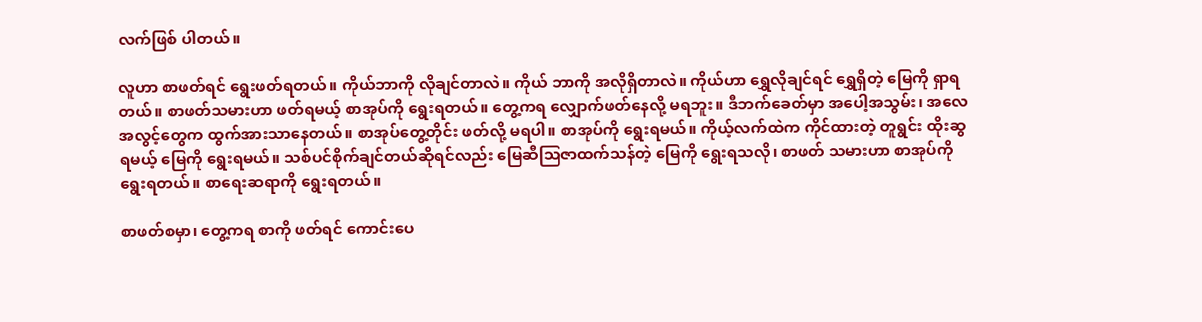လက်ဖြစ် ပါတယ်။

လူဟာ စာဖတ်ရင် ရွေးဖတ်ရတယ်။ ကိုယ်ဘာကို လိုချင်တာလဲ။ ကိုယ် ဘာကို အလိုရှိတာလဲ။ ကိုယ်ဟာ ရွှေလိုချင်ရင် ရွှေရှိတဲ့ မြေကို ရှာရတယ်။ စာဖတ်သမားဟာ ဖတ်ရမယ့် စာအုပ်ကို ရွေးရတယ်။ တွေ့ကရ လျှောက်ဖတ်နေလို့ မရဘူး။ ဒီဘက်ခေတ်မှာ အပေါ့အသွမ်း၊ အလေအလွင့်တွေက ထွက်အားသာနေတယ်။ စာအုပ်တွေ့တိုင်း ဖတ်လို့ မရပါ။ စာအုပ်ကို ရွေးရမယ်။ ကိုယ့်လက်ထဲက ကိုင်ထားတဲ့ တူရွင်း ထိုးဆွရမယ့် မြေကို ရွေးရမယ်။ သစ်ပင်စိုက်ချင်တယ်ဆိုရင်လည်း မြေဆီဩဇာထက်သန်တဲ့ မြေကို ရွေးရသလို၊ စာဖတ် သမားဟာ စာအုပ်ကို ရွေးရတယ်။ စာရေးဆရာကို ရွေးရတယ်။

စာဖတ်စမှာ၊ တွေ့ကရ စာကို ဖတ်ရင် ကောင်းပေ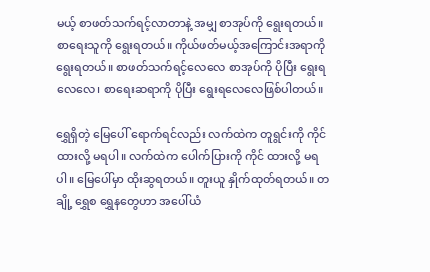မယ့် စာဖတ်သက်ရင့်လာတာနဲ့ အမျှ စာအုပ်ကို ရွေးရတယ်။ စာရေးသူကို ရွေးရတယ်။ ကိုယ်ဖတ်မယ့်အကြောင်းအရာကို ရွေးရတယ်။ စာဖတ်သက်ရင့်လေလေ စာအုပ်ကို ပိုပြီး ရွေးရလေလေ၊ စာရေးဆရာကို ပိုပြီး ရွေးရလေလေဖြစ်ပါတယ်။

ရွှေရှိတဲ့ မြေပေါ် ရောက်ရင်လည်း လက်ထဲက တူရွင်းကို ကိုင်ထားလို့ မရပါ။ လက်ထဲက ပေါက်ပြားကို ကိုင် ထားလို့ မရပါ။ မြေပေါ်မှာ ထိုးဆွရတယ်။ တူးယူ နှိုက်ထုတ်ရတယ်။ တချို့ ရွှေစ ရွှေနတွေဟာ အပေါ်ယံ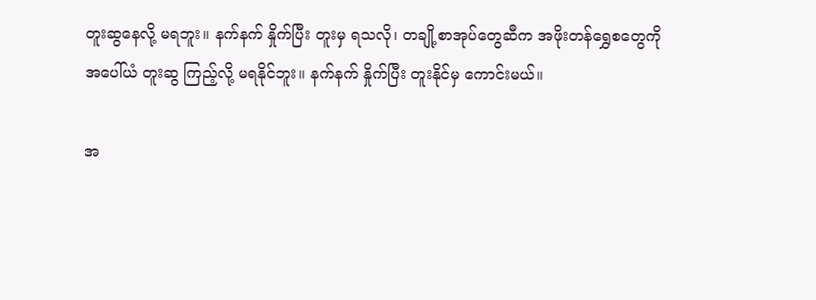တူးဆွနေလို့ မရဘူး။ နက်နက် နှိုက်ပြီး တူးမှ ရသလို၊ တချို့စာအုပ်တွေဆီက အဖိုးတန်ရွှေစတွေကို အပေါ်ယံ တူးဆွ ကြည့်လို့ မရနိုင်ဘူး။ နက်နက် နှိုက်ပြီး တူးနိုင်မှ ကောင်းမယ်။

အ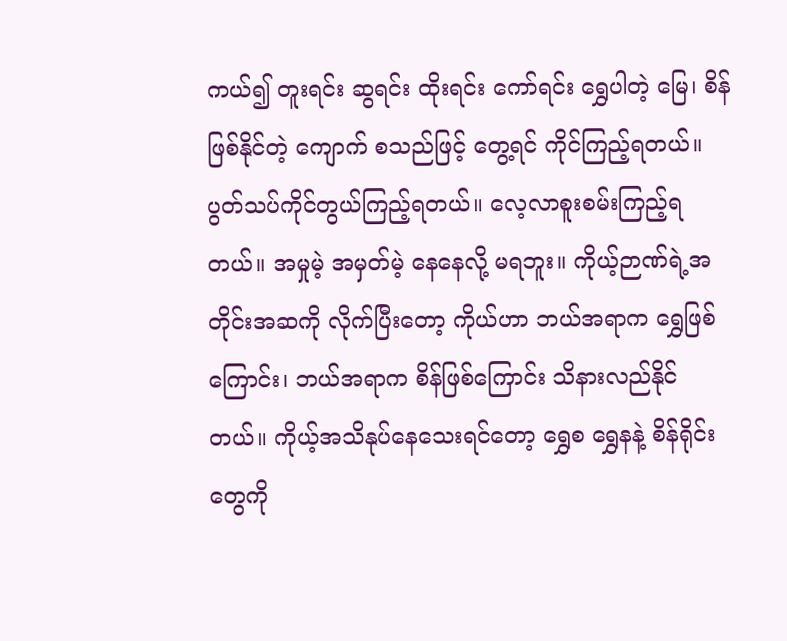ကယ်၍ တူးရင်း ဆွရင်း ထိုးရင်း ကော်ရင်း ရွှေပါတဲ့ မြေ၊ စိန်ဖြစ်နိုင်တဲ့ ကျောက် စသည်ဖြင့် တွေ့ရင် ကိုင်ကြည့်ရတယ်။ ပွတ်သပ်ကိုင်တွယ်ကြည့်ရတယ်။ လေ့လာစူးစမ်းကြည့်ရတယ်။ အမှုမဲ့ အမှတ်မဲ့ နေနေလို့ မရဘူး။ ကိုယ့်ဉာဏ်ရဲ့အတိုင်းအဆကို လိုက်ပြီးတော့ ကိုယ်ဟာ ဘယ်အရာက ရွှေဖြစ်ကြောင်း၊ ဘယ်အရာက စိန်ဖြစ်ကြောင်း သိနားလည်နိုင်တယ်။ ကိုယ့်အသိနုပ်နေသေးရင်တော့ ရွှေစ ရွှေနနဲ့ စိန်ရိုင်းတွေကို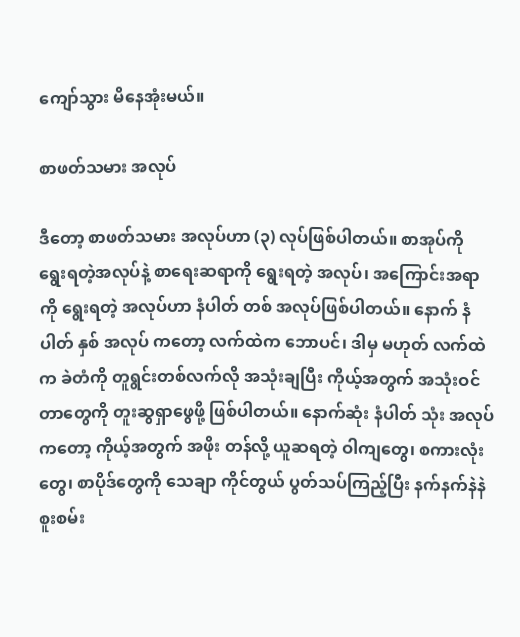ကျော်သွား မိနေအုံးမယ်။

စာဖတ်သမား အလုပ်

ဒီတော့ စာဖတ်သမား အလုပ်ဟာ (၃) လုပ်ဖြစ်ပါတယ်။ စာအုပ်ကို ရွေးရတဲ့အလုပ်နဲ့ စာရေးဆရာကို ရွေးရတဲ့ အလုပ်၊ အကြောင်းအရာကို ရွေးရတဲ့ အလုပ်ဟာ နံပါတ် တစ် အလုပ်ဖြစ်ပါတယ်။ နောက် နံပါတ် နှစ် အလုပ် ကတော့ လက်ထဲက ဘောပင်၊ ဒါမှ မဟုတ် လက်ထဲက ခဲတံကို တူရွင်းတစ်လက်လို အသုံးချပြီး ကိုယ့်အတွက် အသုံးဝင်တာတွေကို တူးဆွရှာဖွေဖို့ ဖြစ်ပါတယ်။ နောက်ဆုံး နံပါတ် သုံး အလုပ်ကတော့ ကိုယ့်အတွက် အဖိုး တန်လို့ ယူဆရတဲ့ ဝါကျတွေ၊ စကားလုံးတွေ၊ စာပိုဒ်တွေကို သေချာ ကိုင်တွယ် ပွတ်သပ်ကြည့်ပြီး နက်နက်နဲနဲ စူးစမ်း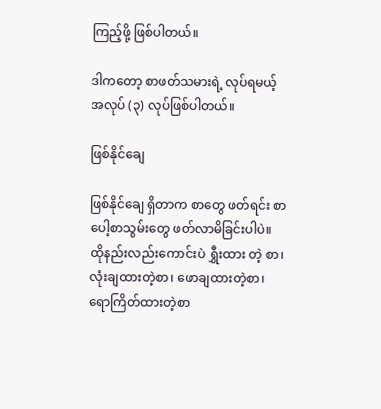ကြည့်ဖို့ ဖြစ်ပါတယ်။

ဒါကတော့ စာဖတ်သမားရဲ့ လုပ်ရမယ့် အလုပ် (၃) လုပ်ဖြစ်ပါတယ်။

ဖြစ်နိုင်ချေ

ဖြစ်နိုင်ချေ ရှိတာက စာတွေ ဖတ်ရင်း စာပေါ့စာသွမ်းတွေ ဖတ်လာမိခြင်းပါပဲ။ ထိုနည်းလည်းကောင်းပဲ ရွှီးထား တဲ့ စာ၊ လုံးချထားတဲ့စာ၊ ဖောချထားတဲ့စာ၊ ရောကြိတ်ထားတဲ့စာ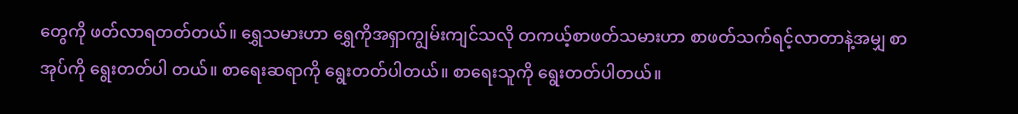တွေကို ဖတ်လာရတတ်တယ်။ ရွှေသမားဟာ ရွှေကိုအရှာကျွမ်းကျင်သလို တကယ့်စာဖတ်သမားဟာ စာဖတ်သက်ရင့်လာတာနဲ့အမျှ စာအုပ်ကို ရွေးတတ်ပါ တယ်။ စာရေးဆရာကို ရွေးတတ်ပါတယ်။ စာရေးသူကို ရွေးတတ်ပါတယ်။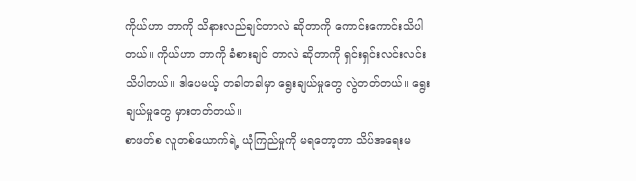ကိုယ်ဟာ ဘာကို သိနားလည်ချင်တာလဲ ဆိုတာကို ကောင်းကောင်းသိပါတယ်။ ကိုယ်ဟာ ဘာကို ခံစားချင် တာလဲ ဆိုတာကို ရှင်းရှင်းလင်းလင်းသိပါတယ်။ ဒါပေမယ့် တခါတခါမှာ ရွေးချယ်မှုတွေ လွဲတတ်တယ်။ ရွေးချယ်မှုတွေ မှားတတ်တယ်။
စာဖတ်စ လူတစ်ယောက်ရဲ့ ယုံကြည်မှုကို မရတော့တာ သိပ်အရေးမ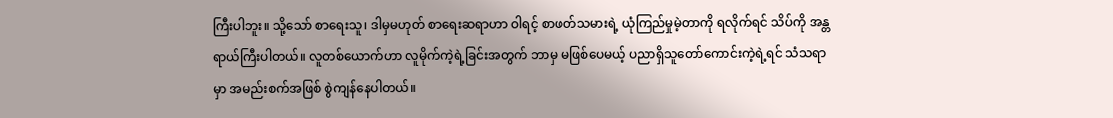ကြီးပါဘူး။ သို့သော် စာရေးသူ၊ ဒါမှမဟုတ် စာရေးဆရာဟာ ဝါရင့် စာဖတ်သမားရဲ့ ယုံကြည်မှုမဲ့တာကို ရလိုက်ရင် သိပ်ကို အန္တရာယ်ကြီးပါတယ်။ လူတစ်ယောက်ဟာ လူမိုက်ကဲ့ရဲ့ခြင်းအတွက် ဘာမှ မဖြစ်ပေမယ့် ပညာရှိသူတော်ကောင်းကဲ့ရဲ့ရင် သံသရာမှာ အမည်းစက်အဖြစ် စွဲကျန်နေပါတယ်။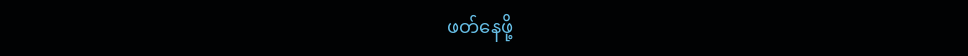ဖတ်နေဖို့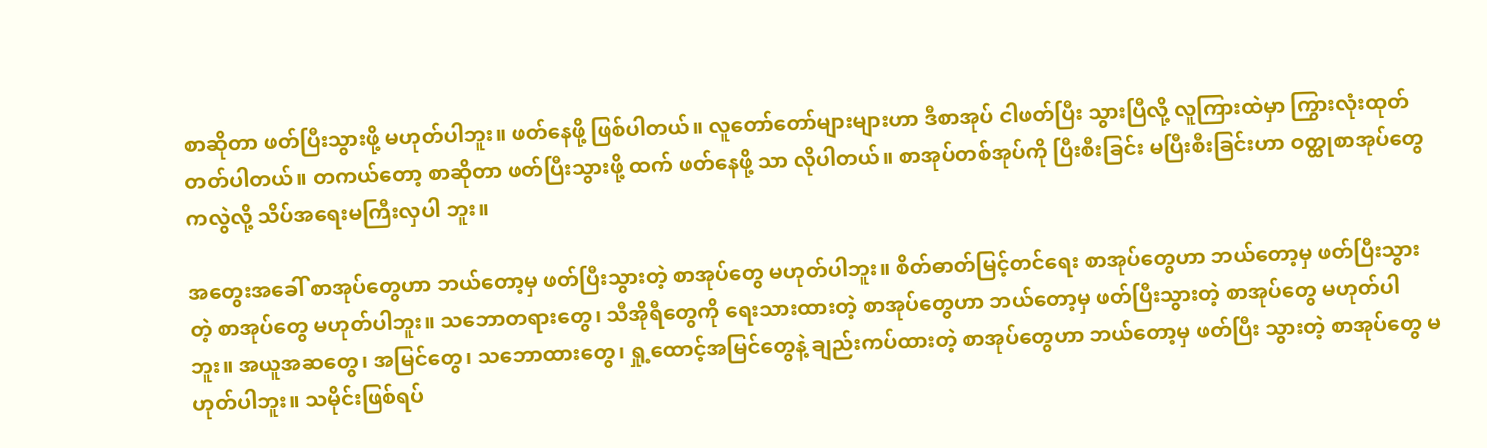စာဆိုတာ ဖတ်ပြီးသွားဖို့ မဟုတ်ပါဘူး။ ဖတ်နေဖို့ ဖြစ်ပါတယ်။ လူတော်တော်များများဟာ ဒီစာအုပ် ငါဖတ်ပြီး သွားပြီလို့ လူကြားထဲမှာ ကြွားလုံးထုတ်တတ်ပါတယ်။ တကယ်တော့ စာဆိုတာ ဖတ်ပြီးသွားဖို့ ထက် ဖတ်နေဖို့ သာ လိုပါတယ်။ စာအုပ်တစ်အုပ်ကို ပြီးစီးခြင်း မပြီးစီးခြင်းဟာ ဝတ္ထုစာအုပ်တွေကလွဲလို့ သိပ်အရေးမကြီးလှပါ ဘူး။

အတွေးအခေါ် စာအုပ်တွေဟာ ဘယ်တော့မှ ဖတ်ပြီးသွားတဲ့ စာအုပ်တွေ မဟုတ်ပါဘူး။ စိတ်ဓာတ်မြင့်တင်ရေး စာအုပ်တွေဟာ ဘယ်တော့မှ ဖတ်ပြီးသွားတဲ့ စာအုပ်တွေ မဟုတ်ပါဘူး။ သဘောတရားတွေ၊ သီအိုရီတွေကို ရေးသားထားတဲ့ စာအုပ်တွေဟာ ဘယ်တော့မှ ဖတ်ပြီးသွားတဲ့ စာအုပ်တွေ မဟုတ်ပါဘူး။ အယူအဆတွေ၊ အမြင်တွေ၊ သဘောထားတွေ၊ ရှု့ထောင့်အမြင်တွေနဲ့ ချည်းကပ်ထားတဲ့ စာအုပ်တွေဟာ ဘယ်တော့မှ ဖတ်ပြီး သွားတဲ့ စာအုပ်တွေ မဟုတ်ပါဘူး။ သမိုင်းဖြစ်ရပ်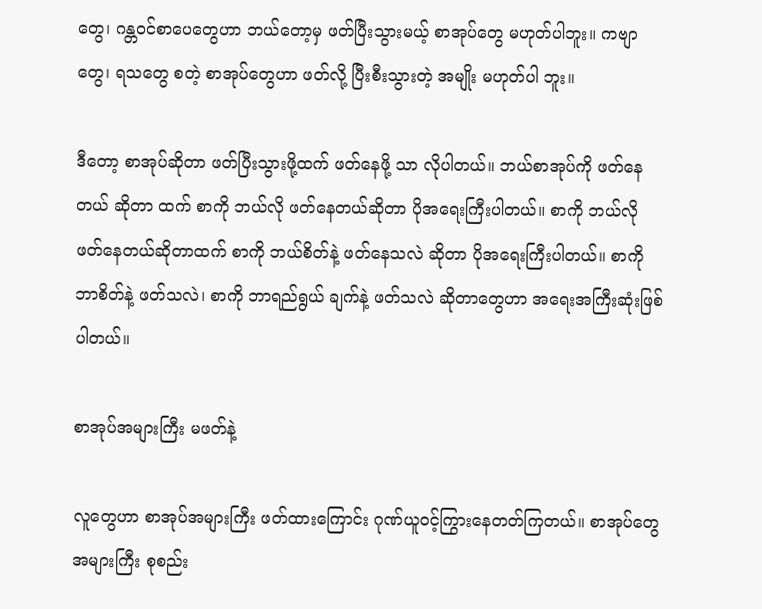တွေ၊ ဂန္တဝင်စာပေတွေဟာ ဘယ်တော့မှ ဖတ်ပြီးသွားမယ့် စာအုပ်တွေ မဟုတ်ပါဘူး။ ကဗျာတွေ၊ ရသတွေ စတဲ့ စာအုပ်တွေဟာ ဖတ်လို့ ပြီးစီးသွားတဲ့ အမျိုး မဟုတ်ပါ ဘူး။

ဒီတော့ စာအုပ်ဆိုတာ ဖတ်ပြီးသွားဖို့ထက် ဖတ်နေဖို့ သာ လိုပါတယ်။ ဘယ်စာအုပ်ကို ဖတ်နေတယ် ဆိုတာ ထက် စာကို ဘယ်လို ဖတ်နေတယ်ဆိုတာ ပိုအရေးကြီးပါတယ်။ စာကို ဘယ်လို ဖတ်နေတယ်ဆိုတာထက် စာကို ဘယ်စိတ်နဲ့ ဖတ်နေသလဲ ဆိုတာ ပိုအရေးကြီးပါတယ်။ စာကို ဘာစိတ်နဲ့ ဖတ်သလဲ၊ စာကို ဘာရည်ရွယ် ချက်နဲ့ ဖတ်သလဲ ဆိုတာတွေဟာ အရေးအကြီးဆုံးဖြစ်ပါတယ်။

စာအုပ်အများကြီး မဖတ်နဲ့

လူတွေဟာ စာအုပ်အများကြီး ဖတ်ထားကြောင်း ဂုဏ်ယူဝင့်ကြွားနေတတ်ကြတယ်။ စာအုပ်တွေ အများကြီး စုစည်း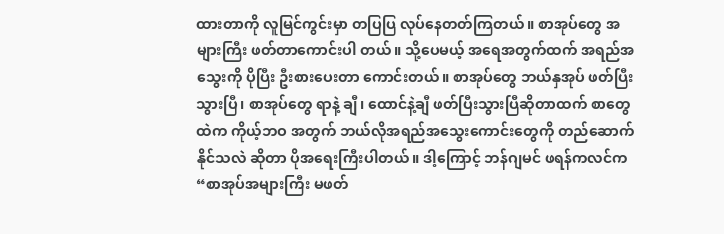ထားတာကို လူမြင်ကွင်းမှာ တပြပြ လုပ်နေတတ်ကြတယ်။ စာအုပ်တွေ အများကြီး ဖတ်တာကောင်းပါ တယ်။ သို့ပေမယ့် အရေအတွက်ထက် အရည်အသွေးကို ပိုပြီး ဦးစားပေးတာ ကောင်းတယ်။ စာအုပ်တွေ ဘယ်နှအုပ် ဖတ်ပြီးသွားပြီ၊ စာအုပ်တွေ ရာနဲ့ ချီ၊ ထောင်နဲ့ချီ ဖတ်ပြီးသွားပြီဆိုတာထက် စာတွေထဲက ကိုယ့်ဘဝ အတွက် ဘယ်လိုအရည်အသွေးကောင်းတွေကို တည်ဆောက်နိုင်သလဲ ဆိုတာ ပိုအရေးကြီးပါတယ်။ ဒါ့ကြောင့် ဘန်ဂျမင် ဖရန်ကလင်က “စာအုပ်အများကြီး မဖတ်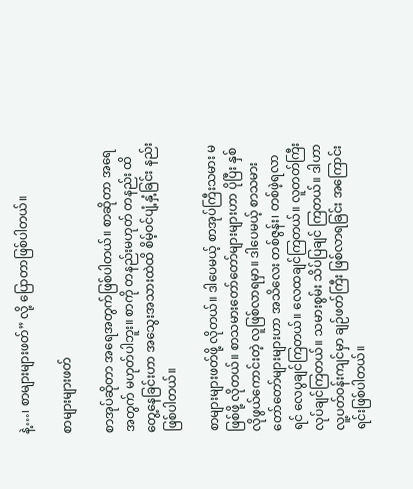နဲ့…၊ စာများများဖတ်” လို့ ပြောတာဖြစ်ပါတယ်။

စာများများဖတ်

စာအုပ်ဆိုတာ အရေအတွက်ဖြစ်ပါတယ်။ စာဆိုတာ အရေအတွက် မဟုတ်ပါဘူး။ စာကို တနည်းမဟုတ် တနည်း ထိတွေ့နေခြင်းဟာ အသွေးအသားထဲထိ စိမ့်ဝင်ပျံ့နှံ့ခြင်း နည်းဖြစ်ပါတယ်။

စာများများဖတ်ဖို့ လိုတယ်။ ဒါပေမယ့် စာအုပ်ကြီးသမား မဖြစ်ဖို့ လိုတယ်။ စာသမားတော်တော်များများဟာ ပိုပြီး နှစ်လိုဖွယ်ကောင်းတဲ့ လူဖြစ်လာရမှာ။ ဒါပေမယ့် စာသမားတော်တော်များများဟာ အသိလေး တစ်ဇွန်း၊ တစ်ဖဲ့ရလာရင် လေပွချင်ကြတယ်။ လေထချင်ကြတယ်။ လူတတ်ကြီး လုပ်ချင်ကြတယ်။ သမားစွမ်း သိပ်ပြချင် ကြတယ်။ ဒါဟာ လူ့ပတ်ဝန်းကျင်မှာ ချဉ်ဖတ်ကြီး ဖြစ်လာရခြင်း အကြောင်းရင်းဖြစ်ပါတယ်။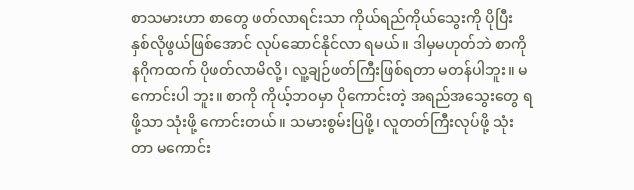စာသမားဟာ စာတွေ ဖတ်လာရင်းသာ ကိုယ်ရည်ကိုယ်သွေးကို ပိုပြီး နှစ်လိုဖွယ်ဖြစ်အောင် လုပ်ဆောင်နိုင်လာ ရမယ်။ ဒါမှမဟုတ်ဘဲ စာကို နဂိုကထက် ပိုဖတ်လာမိလို့၊ လူ့ချဉ်ဖတ်ကြီးဖြစ်ရတာ မတန်ပါဘူး။ မကောင်းပါ ဘူး။ စာကို ကိုယ့်ဘဝမှာ ပိုကောင်းတဲ့ အရည်အသွေးတွေ ရဖို့သာ သုံးဖို့ ကောင်းတယ်။ သမားစွမ်းပြဖို့၊ လူတတ်ကြီးလုပ်ဖို့ သုံးတာ မကောင်း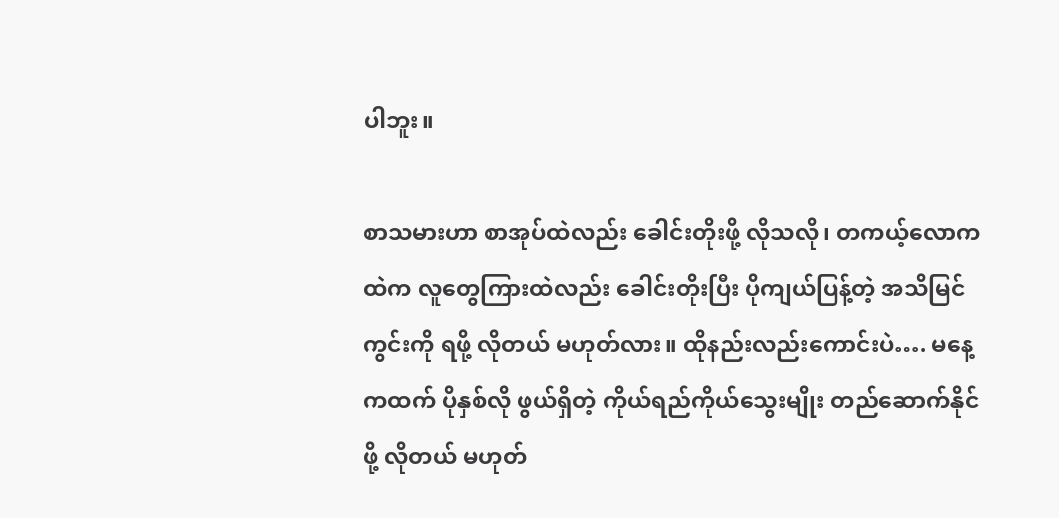ပါဘူး။

စာသမားဟာ စာအုပ်ထဲလည်း ခေါင်းတိုးဖို့ လိုသလို၊ တကယ့်လောကထဲက လူတွေကြားထဲလည်း ခေါင်းတိုးပြီး ပိုကျယ်ပြန့်တဲ့ အသိမြင်ကွင်းကို ရဖို့ လိုတယ် မဟုတ်လား။ ထိုနည်းလည်းကောင်းပဲ…. မနေ့ကထက် ပိုနှစ်လို ဖွယ်ရှိတဲ့ ကိုယ်ရည်ကိုယ်သွေးမျိုး တည်ဆောက်နိုင်ဖို့ လိုတယ် မဟုတ်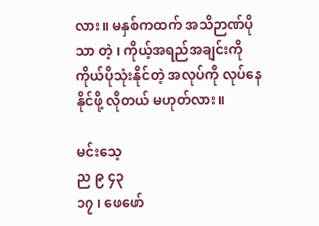လား။ မနှစ်ကထက် အသိဉာဏ်ပိုသာ တဲ့ ၊ ကိုယ့်အရည်အချင်းကို ကိုယ်ပိုသုံးနိုင်တဲ့ အလုပ်ကို လုပ်နေနိုင်ဖို့ လိုတယ် မဟုတ်လား။

မင်းသေ့
ည ၉ ၄၃
၁၇ ၊ ဖေဖော်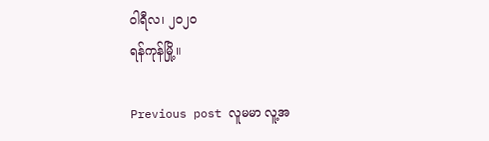ဝါရီလ၊ ၂၀၂၀
ရန်ကုန်မြို့။

Previous post လူမမာ လူ့အ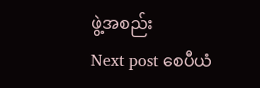ဖွဲ့အစည်း
Next post စေပီယံ